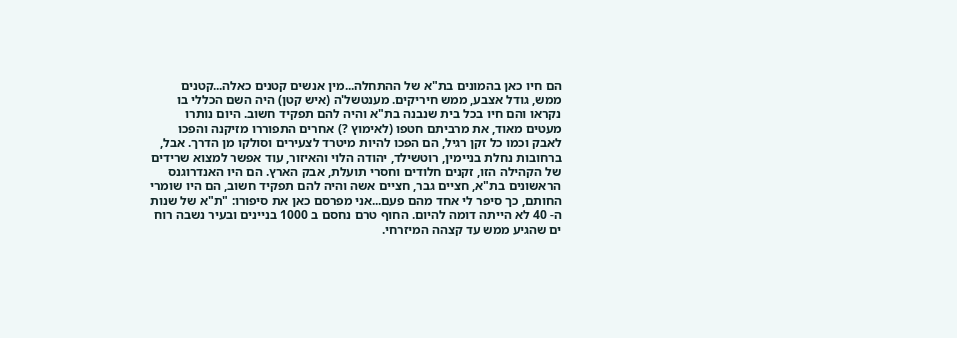הם חיו כאן בהמונים בת"א של ההתחלה...מין אנשים קטנים כאלה...קטנים ממש, גודל אצבע, ממש חיריקים. מענטשל'ה (איש קטן) היה השם הכללי בו נקראו והם חיו בכל בית שנבנה בת"א והיה להם תפקיד חשוב. היום נותרו מעטים מאוד, את מרביתם חטפו (לאימוץ ?) אחרים התפוררו מזיקנה והפכו לאבק וכמו כל זקן רגיל, הם הפכו להיות מיטרד לצעירים וסולקו מן הדרך. אבל, ברחובות נחלת בניימין, רוטשילד, יהודה הלוי והאיזור, עוד אפשר למצוא שרידים של הקהילה הזו, זקנים חלודים וחסרי תועלת, אבק הארץ. הם היו האנדרוגנס הראשונים בת"א, חציים גבר, חציים אשה והיה להם תפקיד חשוב, הם היו שומרי החותם, כך סיפר לי אחד מהם פעם...אני מפרסם כאן את סיפורו: "ת"א של שנות ה- 40 לא הייתה דומה להיום. החוף טרם נחסם ב 1000 בניינים ובעיר נשבה רוח ים שהגיע ממש עד קצהה המיזרחי.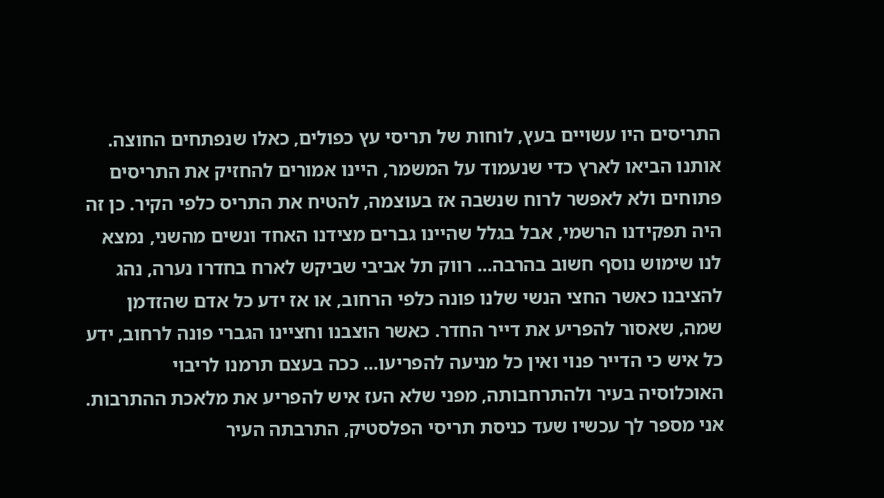התריסים היו עשויים בעץ, לוחות של תריסי עץ כפולים, כאלו שנפתחים החוצה. אותנו הביאו לארץ כדי שנעמוד על המשמר, היינו אמורים להחזיק את התריסים פתוחים ולא לאפשר לרוח שנשבה אז בעוצמה, להטיח את התריס כלפי הקיר. כן זה היה תפקידנו הרשמי, אבל בגלל שהיינו גברים מצידנו האחד ונשים מהשני, נמצא לנו שימוש נוסף חשוב בהרבה... רווק תל אביבי שביקש לארח בחדרו נערה, נהג להציבנו כאשר החצי הנשי שלנו פונה כלפי הרחוב, או אז ידע כל אדם שהזדמן שמה, שאסור להפריע את דייר החדר. כאשר הוצבנו וחציינו הגברי פונה לרחוב, ידע כל איש כי הדייר פנוי ואין כל מניעה להפריעו... ככה בעצם תרמנו לריבוי האוכלוסיה בעיר ולהתרחבותה, מפני שלא העז איש להפריע את מלאכת ההתרבות. אני מספר לך עכשיו שעד כניסת תריסי הפלסטיק, התרבתה העיר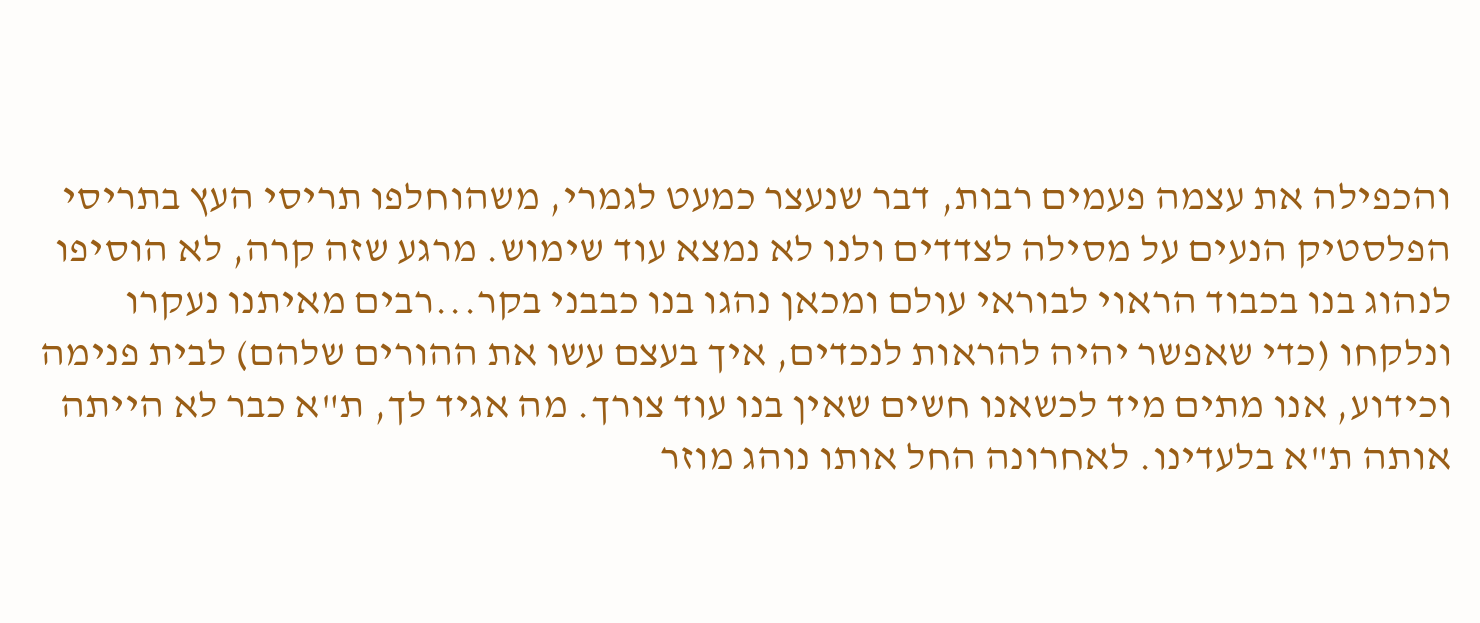והכפילה את עצמה פעמים רבות, דבר שנעצר כמעט לגמרי, משהוחלפו תריסי העץ בתריסי הפלסטיק הנעים על מסילה לצדדים ולנו לא נמצא עוד שימוש. מרגע שזה קרה, לא הוסיפו לנהוג בנו בכבוד הראוי לבוראי עולם ומכאן נהגו בנו כבבני בקר...רבים מאיתנו נעקרו ונלקחו (כדי שאפשר יהיה להראות לנכדים, איך בעצם עשו את ההורים שלהם) לבית פנימה וכידוע, אנו מתים מיד לכשאנו חשים שאין בנו עוד צורך. מה אגיד לך, ת"א כבר לא הייתה אותה ת"א בלעדינו. לאחרונה החל אותו נוהג מוזר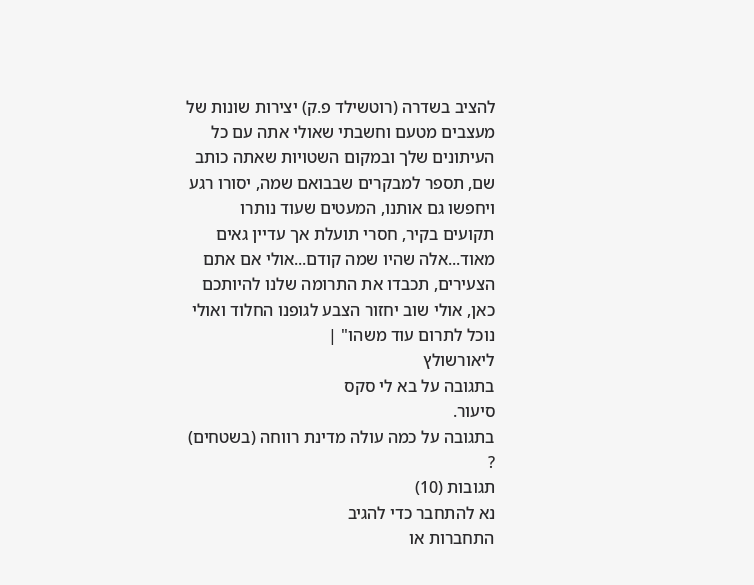להציב בשדרה (רוטשילד פ.ק) יצירות שונות של מעצבים מטעם וחשבתי שאולי אתה עם כל העיתונים שלך ובמקום השטויות שאתה כותב שם, תספר למבקרים שבבואם שמה, יסורו רגע ויחפשו גם אותנו, המעטים שעוד נותרו תקועים בקיר, חסרי תועלת אך עדיין גאים מאוד...אלה שהיו שמה קודם...אולי אם אתם הצעירים, תכבדו את התרומה שלנו להיותכם כאן, אולי שוב יחזור הצבע לגופנו החלוד ואולי נוכל לתרום עוד משהו" |
ליאורשולץ
בתגובה על בא לי סקס
סיעור.
בתגובה על כמה עולה מדינת רווחה (בשטחים) ?
תגובות (10)
נא להתחבר כדי להגיב
התחברות או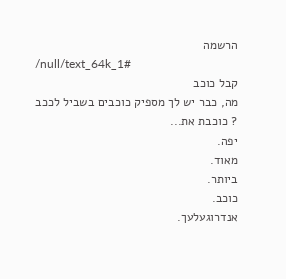הרשמה
/null/text_64k_1#
קבל כוכב
מה, כבר יש לך מספיק כוכבים בשביל לככב ? כוכבת את...
יפה.
מאוד.
ביותר.
כוכב.
אנדרוגעלעך.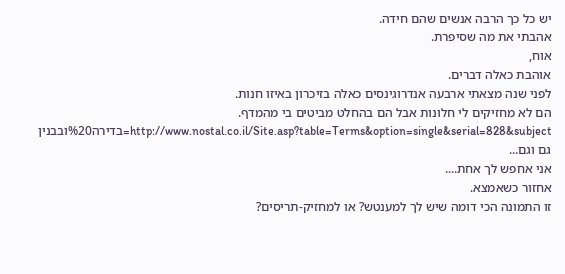יש כל כך הרבה אנשים שהם חידה.
אהבתי את מה שסיפרת.
אוח,
אוהבת כאלה דברים.
לפני שנה מצאתי ארבעה אנדרוגינסים כאלה בזיכרון באיזו חנות.
הם לא מחזיקים לי חלונות אבל הם בהחלט מביטים בי מהמדף.
http://www.nostal.co.il/Site.asp?table=Terms&option=single&serial=828&subject=בדירה%20ובבנין
גם וגם...
אני אחפש לך אחת....
אחזור כשאמצא.
זו התמונה הכי דומה שיש לך למענטש? או למחזיק-תריסים?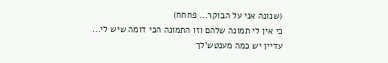(שנונה אני על הבוקר... פחחח)
כי אין לי תמונה שלהם וזו התמונה הכי דומה שיש לי...
עדיין יש כמה מענטש'לך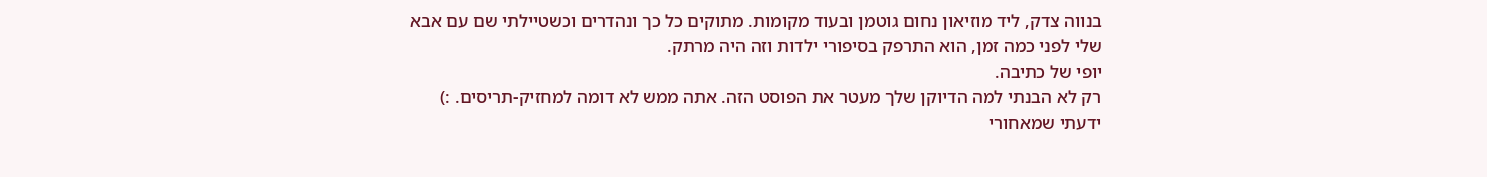בנווה צדק, ליד מוזיאון נחום גוטמן ובעוד מקומות. מתוקים כל כך ונהדרים וכשטיילתי שם עם אבא שלי לפני כמה זמן, הוא התרפק בסיפורי ילדות וזה היה מרתק.
יופי של כתיבה.
רק לא הבנתי למה הדיוקן שלך מעטר את הפוסט הזה. אתה ממש לא דומה למחזיק-תריסים. :)
ידעתי שמאחורי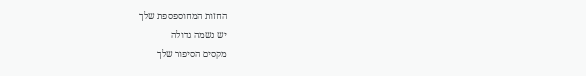החזות המחוספספת שלך
יש נשמה גדולה
מקסים הסיפור שלך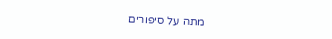מתה על סיפורים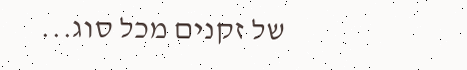של זקנים מכל סוג...